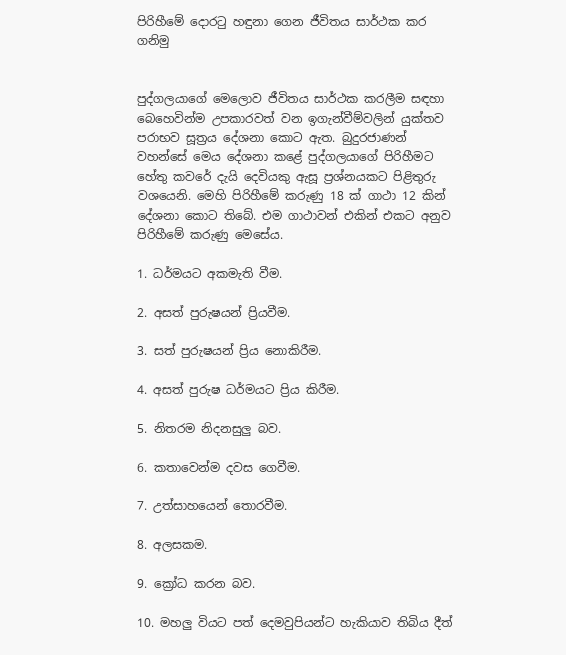පිරිහීමේ දොරටු හඳුනා ගෙන ජීවිතය සාර්ථක කර ගනිමු


පුද්ගලයාගේ මෙලොව ජීවිතය සාර්ථක කරලීම සඳහා බෙහෙවින්ම උපකාරවත් වන ඉගැන්වීම්වලින් යුක්‌තව පරාභව සූත්‍රය දේශනා කොට ඇත. බුදුරජාණන් වහන්සේ මෙය දේශනා කළේ පුද්ගලයාගේ පිරිහීමට හේතු කවරේ දැයි දෙවියකු ඇසූ ප්‍රශ්නයකට පිළිතුරු වශයෙනි. මෙහි පිරිහීමේ කරුණු 18 ක්‌ ගාථා 12 කින් දේශනා කොට තිබේ. එම ගාථාවන් එකින් එකට අනුව පිරිහීමේ කරුණු මෙසේය.

1. ධර්මයට අකමැති වීම.

2. අසත් පුරුෂයන් ප්‍රියවීම.

3. සත් පුරුෂයන් ප්‍රිය නොකිරීම.

4. අසත් පුරුෂ ධර්මයට ප්‍රිය කිරීම.

5. නිතරම නිදනසුලු බව.

6. කතාවෙන්ම දවස ගෙවීම.

7. උත්සාහයෙන් තොරවීම.

8. අලසකම.

9. ක්‍රෝධ කරන බව.

10. මහලු වියට පත් දෙමවුපියන්ට හැකියාව තිබිය දීත්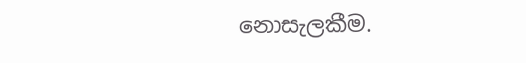නොසැලකීම.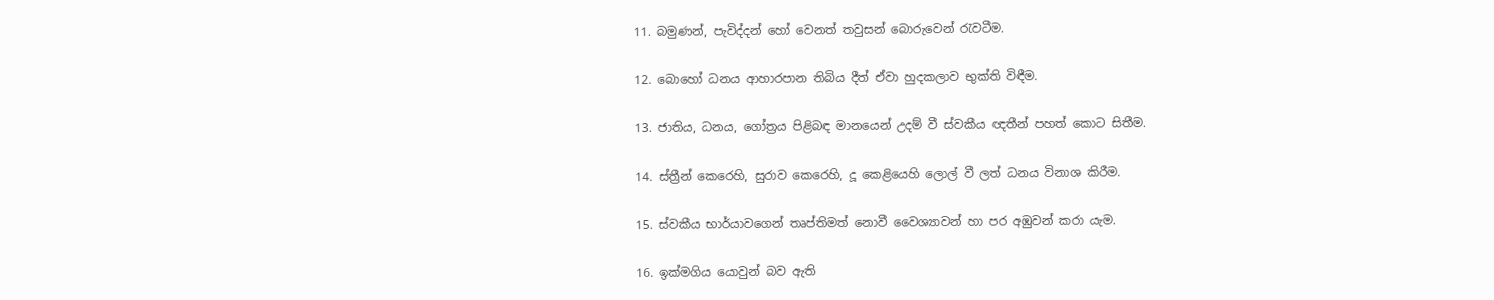11. බමුණන්, පැවිද්දන් හෝ වෙනත් තවුසන් බොරුවෙන් රැවටීම.

12. බොහෝ ධනය ආහාරපාන තිබිය දීත් ඒවා හුදකලාව භුක්‌ති විඳීම.

13. ජාතිය, ධනය, ගෝත්‍රය පිළිබඳ මානයෙන් උදම් වී ස්‌වකීය ඥතීන් පහත් කොට සිතීම.

14. ස්‌ත්‍රීන් කෙරෙහි, සුරාව කෙරෙහි, දූ කෙළියෙහි ලොල් වී ලත් ධනය විනාශ කිරීම.

15. ස්‌වකීය භාර්යාවගෙන් තෘප්තිමත් නොවී වෛශ්‍යාවන් හා පර අඹුවන් කරා යැම.

16. ඉක්‌මගිය යොවුන් බව ඇති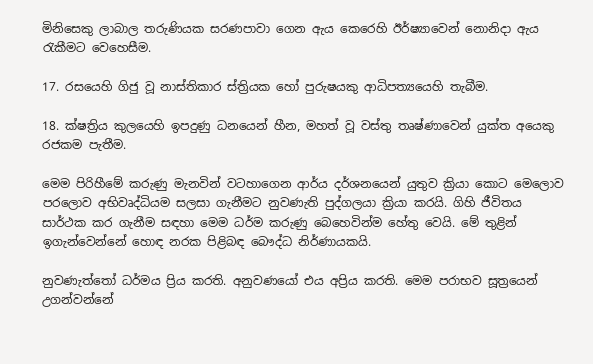මිනිසෙකු ලාබාල තරුණියක සරණපාවා ගෙන ඇය කෙරෙහි ඊර්ෂ්‍යාවෙන් නොනිදා ඇය රැකීමට වෙහෙසීම.

17. රසයෙහි ගිජු වූ නාස්‌තිකාර ස්‌ත්‍රියක හෝ පුරුෂයකු ආධිපත්‍යයෙහි තැබීම.

18. ක්‌ෂත්‍රිය කුලයෙහි ඉපදුණු ධනයෙන් හීන, මහත් වූ වස්‌තු තෘෂ්ණාවෙන් යුක්‌ත අයෙකු රජකම පැතීම.

මෙම පිරිහීමේ කරුණු මැනවින් වටහාගෙන ආර්ය දර්ශනයෙන් යුතුව ක්‍රියා කොට මෙලොව පරලොව අභිවෘද්ධියම සලසා ගැනීමට නුවණැති පුද්ගලයා ක්‍රියා කරයි. ගිහි ජීවිතය සාර්ථක කර ගැනීම සඳහා මෙම ධර්ම කරුණු බෙහෙවින්ම හේතු වෙයි. මේ තුළින් ඉගැන්වෙන්නේ හොඳ නරක පිළිබඳ බෞද්ධ නිර්ණායකයි.

නුවණැත්තෝ ධර්මය ප්‍රිය කරති. අනුවණයෝ එය අප්‍රිය කරති. මෙම පරාභව සූත්‍රයෙන් උගන්වන්නේ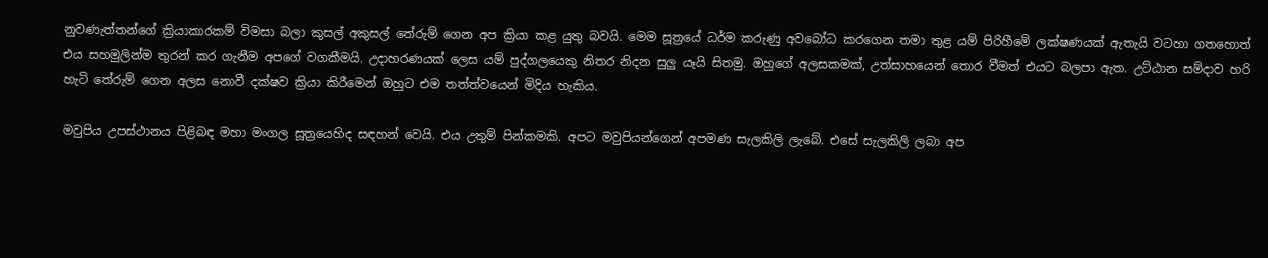නුවණැත්තන්ගේ ක්‍රියාකාරකම් විමසා බලා කුසල් අකුසල් තේරුම් ගෙන අප ක්‍රියා කළ යුතු බවයි. මෙම සූත්‍රයේ ධර්ම කරුණු අවබෝධ කරගෙන තමා තුළ යම් පිරිහීමේ ලක්‌ෂණයක්‌ ඇතැයි වටහා ගතහොත් එය සහමුලින්ම තුරන් කර ගැනීම අපගේ වගකීමයි. උදාහරණයක්‌ ලෙස යම් පුද්ගලයෙකු නිතර නිදන සුලු යෑයි සිතමු. ඔහුගේ අලසකමක්‌, උත්සාහයෙන් තොර වීමත් එයට බලපා ඇත. උට්‌ඨාන සම්දාව හරි හැටි තේරුම් ගෙන අලස නොවී දක්‌ෂව ක්‍රියා කිරීමෙන් ඔහුට එම තත්ත්වයෙන් මිදිය හැකිය.

මවුපිය උපස්‌ථානය පිළිබඳ මහා මංගල සූත්‍රයෙහිද සඳහන් වෙයි. එය උතුම් පින්කමකි. අපට මවුපියන්ගෙන් අපමණ සැලකිලි ලැබේ. එසේ සැලකිලි ලබා අප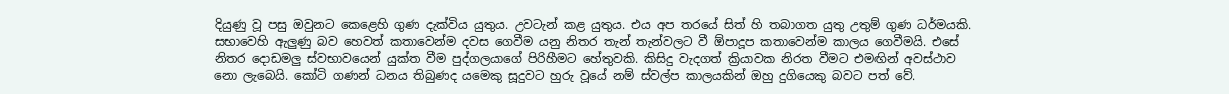දියුණු වූ පසු ඔවුනට කෙළෙහි ගුණ දැක්‌විය යුතුය. උවටැන් කළ යුතුය. එය අප තරයේ සිත් හි තබාගත යුතු උතුම් ගුණ ධර්මයකි. සභාවෙහි ඇලුණු බව හෙවත් කතාවෙන්ම දවස ගෙවීම යනු නිතර තැන් තැන්වලට වී ඕපාදූප කතාවෙන්ම කාලය ගෙවීමයි. එසේ නිතර දොඩමලු ස්‌වභාවයෙන් යුක්‌ත වීම පුද්ගලයාගේ පිරිහීමට හේතුවකි. කිසිදු වැදගත් ක්‍රියාවක නිරත වීමට එමඟින් අවස්‌ථාව නො ලැබෙයි. කෝටි ගණන් ධනය තිබුණද යමෙකු සූදුවට හුරු වූයේ නම් ස්‌වල්ප කාලයකින් ඔහු දුගියෙකු බවට පත් වේ.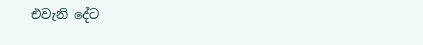එවැනි දේට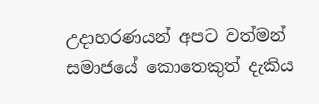උදාහරණයන් අපට වත්මන් සමාජයේ කොතෙකුත් දැකිය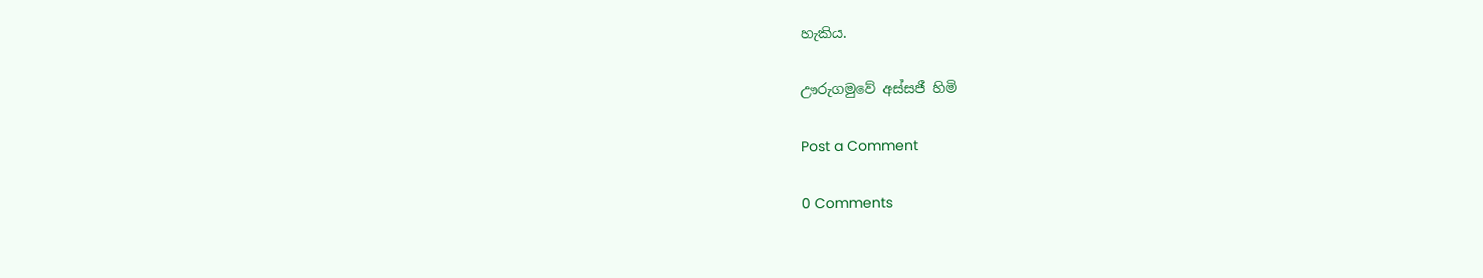හැකිය.

ඌරුගමුවේ අස්‌සජී හිමි

Post a Comment

0 Comments